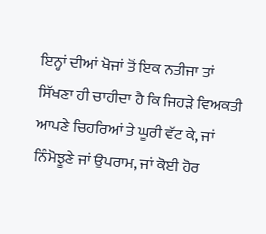ਇਨ੍ਹਾਂ ਦੀਆਂ ਖੋਜਾਂ ਤੋਂ ਇਕ ਨਤੀਜਾ ਤਾਂ ਸਿੱਖਣਾ ਹੀ ਚਾਹੀਦਾ ਹੈ ਕਿ ਜਿਹੜੇ ਵਿਅਕਤੀ ਆਪਣੇ ਚਿਹਰਿਆਂ ਤੇ ਘੂਰੀ ਵੱਟ ਕੇ, ਜਾਂ ਨਿੰਮੋਝੂਣੇ ਜਾਂ ਉਪਰਾਮ, ਜਾਂ ਕੋਈ ਹੋਰ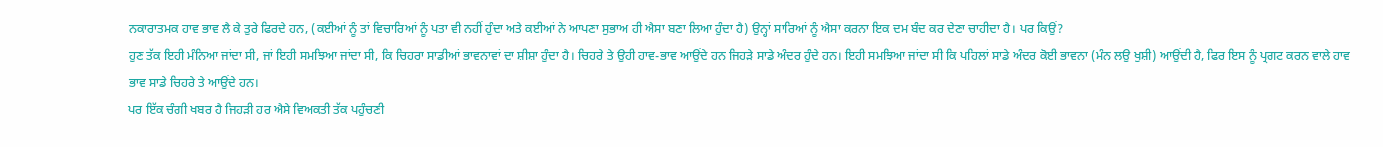ਨਕਾਰਾਤਮਕ ਹਾਵ ਭਾਵ ਲੈ ਕੇ ਤੁਰੇ ਫਿਰਦੇ ਹਨ, (ਕਈਆਂ ਨੂੰ ਤਾਂ ਵਿਚਾਰਿਆਂ ਨੂੰ ਪਤਾ ਵੀ ਨਹੀਂ ਹੁੰਦਾ ਅਤੇ ਕਈਆਂ ਨੇ ਆਪਣਾ ਸੁਭਾਅ ਹੀ ਐਸਾ ਬਣਾ ਲਿਆ ਹੁੰਦਾ ਹੈ) ਉਨ੍ਹਾਂ ਸਾਰਿਆਂ ਨੂੰ ਐਸਾ ਕਰਨਾ ਇਕ ਦਮ ਬੰਦ ਕਰ ਦੇਣਾ ਚਾਹੀਦਾ ਹੈ। ਪਰ ਕਿਉਂ?
ਹੁਣ ਤੱਕ ਇਹੀ ਮੰਨਿਆ ਜਾਂਦਾ ਸੀ, ਜਾਂ ਇਹੀ ਸਮਝਿਆ ਜਾਂਦਾ ਸੀ, ਕਿ ਚਿਹਰਾ ਸਾਡੀਆਂ ਭਾਵਨਾਵਾਂ ਦਾ ਸ਼ੀਸ਼ਾ ਹੁੰਦਾ ਹੈ। ਚਿਹਰੇ ਤੇ ਉਹੀ ਹਾਵ-ਭਾਵ ਆਉਂਦੇ ਹਨ ਜਿਹੜੇ ਸਾਡੇ ਅੰਦਰ ਹੁੰਦੇ ਹਨ। ਇਹੀ ਸਮਝਿਆ ਜਾਂਦਾ ਸੀ ਕਿ ਪਹਿਲਾਂ ਸਾਡੇ ਅੰਦਰ ਕੋਈ ਭਾਵਨਾ (ਮੰਨ ਲਉ ਖੁਸ਼ੀ) ਆਉਂਦੀ ਹੈ, ਫਿਰ ਇਸ ਨੂੰ ਪ੍ਰਗਟ ਕਰਨ ਵਾਲੇ ਹਾਵ ਭਾਵ ਸਾਡੇ ਚਿਹਰੇ ਤੇ ਆਉਂਦੇ ਹਨ।
ਪਰ ਇੱਕ ਚੰਗੀ ਖਬਰ ਹੈ ਜਿਹੜੀ ਹਰ ਐਸੇ ਵਿਅਕਤੀ ਤੱਕ ਪਹੁੰਚਣੀ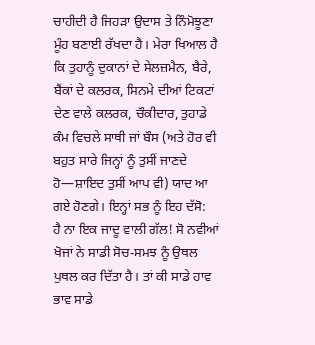ਚਾਹੀਦੀ ਹੈ ਜਿਹੜਾ ਉਦਾਸ ਤੇ ਨਿੰਮੋਝੂਣਾ ਮੂੰਹ ਬਣਾਈ ਰੱਖਦਾ ਹੈ। ਮੇਰਾ ਖਿਆਲ ਹੈ ਕਿ ਤੁਹਾਨੂੰ ਦੁਕਾਨਾਂ ਦੇ ਸੇਲਜ਼ਮੈਨ, ਬੈਰੇ, ਬੈਂਕਾਂ ਦੇ ਕਲਰਕ, ਸਿਨਮੇ ਦੀਆਂ ਟਿਕਟਾਂ ਦੇਣ ਵਾਲੇ ਕਲਰਕ, ਚੌਕੀਦਾਰ, ਤੁਹਾਡੇ ਕੰਮ ਵਿਚਲੇ ਸਾਥੀ ਜਾਂ ਬੌਸ (ਅਤੇ ਹੋਰ ਵੀ ਬਹੁਤ ਸਾਰੇ ਜਿਨ੍ਹਾਂ ਨੂੰ ਤੁਸੀਂ ਜਾਣਦੇ ਹੋ—ਸ਼ਾਇਦ ਤੁਸੀਂ ਆਪ ਵੀ) ਯਾਦ ਆ ਗਏ ਹੋਣਗੇ। ਇਨ੍ਹਾਂ ਸਭ ਨੂੰ ਇਹ ਦੱਸੋ:
ਹੈ ਨਾ ਇਕ ਜਾਦੂ ਵਾਲੀ ਗੱਲ! ਸੋ ਨਵੀਆਂ ਖੋਜਾਂ ਨੇ ਸਾਡੀ ਸੋਚ-ਸਮਝ ਨੂੰ ਉਥਲ ਪੁਥਲ ਕਰ ਦਿੱਤਾ ਹੈ। ਤਾਂ ਕੀ ਸਾਡੇ ਹਾਵ ਭਾਵ ਸਾਡੇ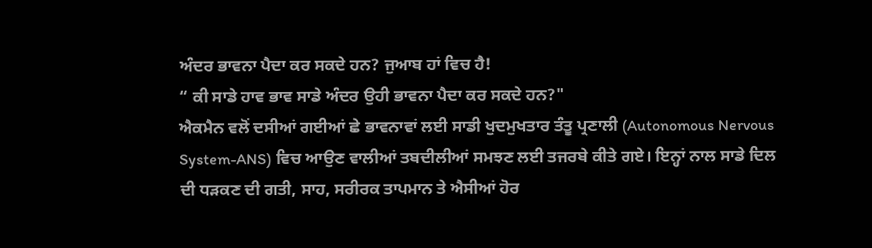ਅੰਦਰ ਭਾਵਨਾ ਪੈਦਾ ਕਰ ਸਕਦੇ ਹਨ? ਜੁਆਬ ਹਾਂ ਵਿਚ ਹੈ!
“ ਕੀ ਸਾਡੇ ਹਾਵ ਭਾਵ ਸਾਡੇ ਅੰਦਰ ਉਹੀ ਭਾਵਨਾ ਪੈਦਾ ਕਰ ਸਕਦੇ ਹਨ?"
ਐਕਮੈਨ ਵਲੋਂ ਦਸੀਆਂ ਗਈਆਂ ਛੇ ਭਾਵਨਾਵਾਂ ਲਈ ਸਾਡੀ ਖੁਦਮੁਖਤਾਰ ਤੰਤੂ ਪ੍ਰਣਾਲੀ (Autonomous Nervous System-ANS) ਵਿਚ ਆਉਣ ਵਾਲੀਆਂ ਤਬਦੀਲੀਆਂ ਸਮਝਣ ਲਈ ਤਜਰਬੇ ਕੀਤੇ ਗਏ। ਇਨ੍ਹਾਂ ਨਾਲ ਸਾਡੇ ਦਿਲ ਦੀ ਧੜਕਣ ਦੀ ਗਤੀ, ਸਾਹ, ਸਰੀਰਕ ਤਾਪਮਾਨ ਤੇ ਐਸੀਆਂ ਹੋਰ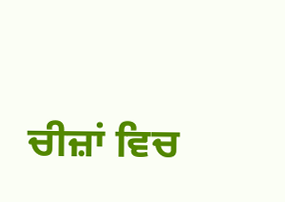ਚੀਜ਼ਾਂ ਵਿਚ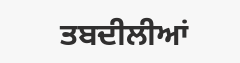ਤਬਦੀਲੀਆਂ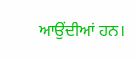ਆਉਂਦੀਆਂ ਹਨ।